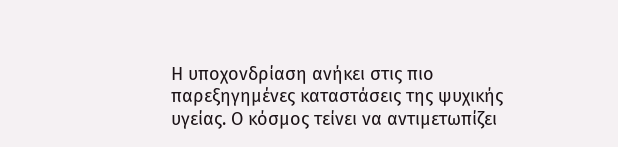Η υποχονδρίαση ανήκει στις πιο παρεξηγημένες καταστάσεις της ψυχικής υγείας. Ο κόσμος τείνει να αντιμετωπίζει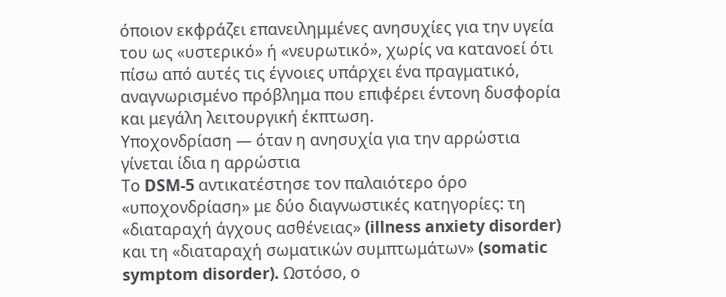όποιον εκφράζει επανειλημμένες ανησυχίες για την υγεία του ως «υστερικό» ή «νευρωτικό», χωρίς να κατανοεί ότι πίσω από αυτές τις έγνοιες υπάρχει ένα πραγματικό, αναγνωρισμένο πρόβλημα που επιφέρει έντονη δυσφορία και μεγάλη λειτουργική έκπτωση.
Υποχονδρίαση — όταν η ανησυχία για την αρρώστια γίνεται ίδια η αρρώστια
Το DSM-5 αντικατέστησε τον παλαιότερο όρο «υποχονδρίαση» με δύο διαγνωστικές κατηγορίες: τη «διαταραχή άγχους ασθένειας» (illness anxiety disorder) και τη «διαταραχή σωματικών συμπτωμάτων» (somatic symptom disorder). Ωστόσο, ο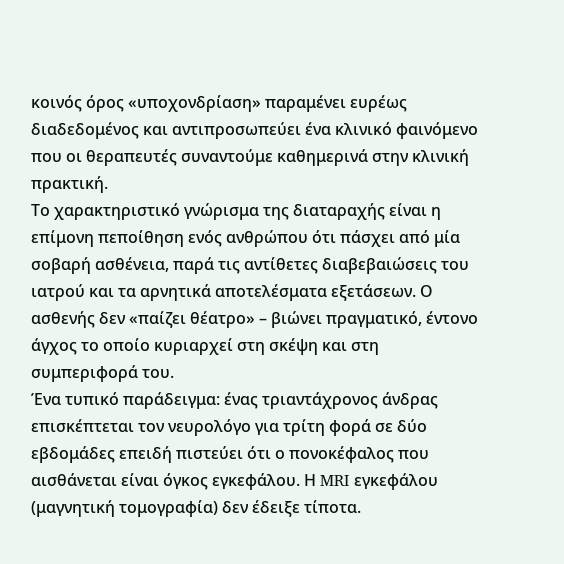κοινός όρος «υποχονδρίαση» παραμένει ευρέως διαδεδομένος και αντιπροσωπεύει ένα κλινικό φαινόμενο που οι θεραπευτές συναντούμε καθημερινά στην κλινική πρακτική.
Το χαρακτηριστικό γνώρισμα της διαταραχής είναι η επίμονη πεποίθηση ενός ανθρώπου ότι πάσχει από μία σοβαρή ασθένεια, παρά τις αντίθετες διαβεβαιώσεις του ιατρού και τα αρνητικά αποτελέσματα εξετάσεων. Ο ασθενής δεν «παίζει θέατρο» – βιώνει πραγματικό, έντονο άγχος το οποίο κυριαρχεί στη σκέψη και στη συμπεριφορά του.
Ένα τυπικό παράδειγμα: ένας τριαντάχρονος άνδρας επισκέπτεται τον νευρολόγο για τρίτη φορά σε δύο εβδομάδες επειδή πιστεύει ότι ο πονοκέφαλος που αισθάνεται είναι όγκος εγκεφάλου. Η MRI εγκεφάλου (μαγνητική τομογραφία) δεν έδειξε τίποτα.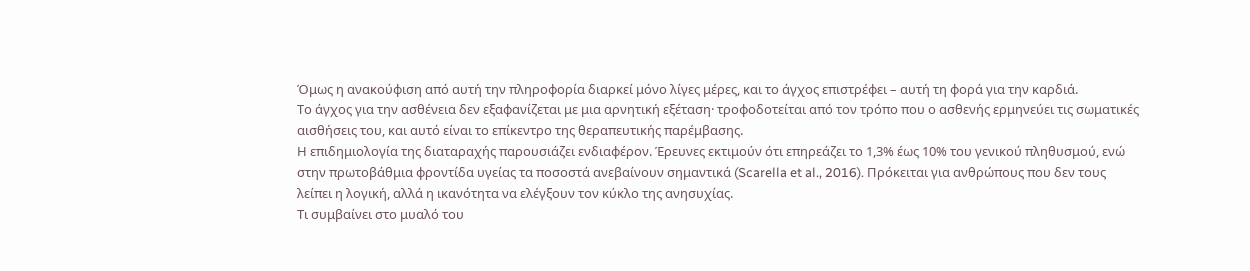Όμως η ανακούφιση από αυτή την πληροφορία διαρκεί μόνο λίγες μέρες, και το άγχος επιστρέφει – αυτή τη φορά για την καρδιά.
Το άγχος για την ασθένεια δεν εξαφανίζεται με μια αρνητική εξέταση· τροφοδοτείται από τον τρόπο που ο ασθενής ερμηνεύει τις σωματικές αισθήσεις του, και αυτό είναι το επίκεντρο της θεραπευτικής παρέμβασης.
Η επιδημιολογία της διαταραχής παρουσιάζει ενδιαφέρον. Έρευνες εκτιμούν ότι επηρεάζει το 1,3% έως 10% του γενικού πληθυσμού, ενώ στην πρωτοβάθμια φροντίδα υγείας τα ποσοστά ανεβαίνουν σημαντικά (Scarella et al., 2016). Πρόκειται για ανθρώπους που δεν τους λείπει η λογική, αλλά η ικανότητα να ελέγξουν τον κύκλο της ανησυχίας.
Τι συμβαίνει στο μυαλό του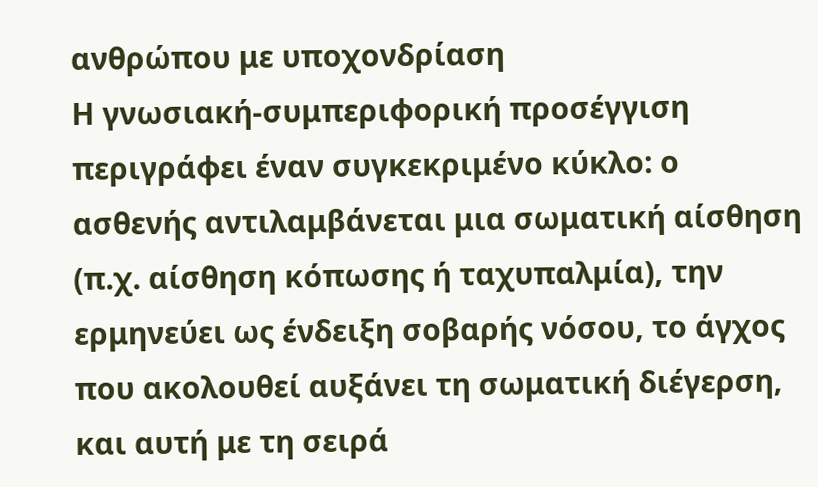ανθρώπου με υποχονδρίαση
Η γνωσιακή-συμπεριφορική προσέγγιση περιγράφει έναν συγκεκριμένο κύκλο: ο ασθενής αντιλαμβάνεται μια σωματική αίσθηση (π.χ. αίσθηση κόπωσης ή ταχυπαλμία), την ερμηνεύει ως ένδειξη σοβαρής νόσου, το άγχος που ακολουθεί αυξάνει τη σωματική διέγερση, και αυτή με τη σειρά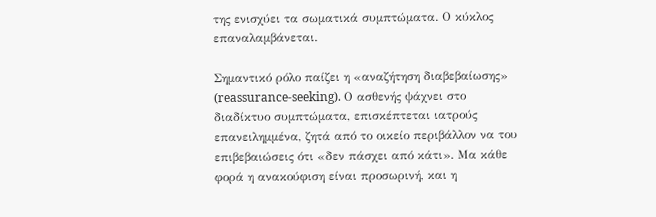της ενισχύει τα σωματικά συμπτώματα. Ο κύκλος επαναλαμβάνεται.

Σημαντικό ρόλο παίζει η «αναζήτηση διαβεβαίωσης» (reassurance-seeking). Ο ασθενής ψάχνει στο διαδίκτυο συμπτώματα, επισκέπτεται ιατρούς επανειλημμένα, ζητά από το οικείο περιβάλλον να του επιβεβαιώσεις ότι «δεν πάσχει από κάτι». Μα κάθε φορά η ανακούφιση είναι προσωρινή, και η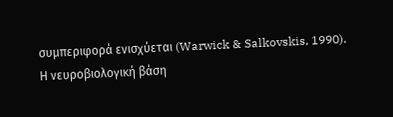συμπεριφορά ενισχύεται (Warwick & Salkovskis, 1990).
Η νευροβιολογική βάση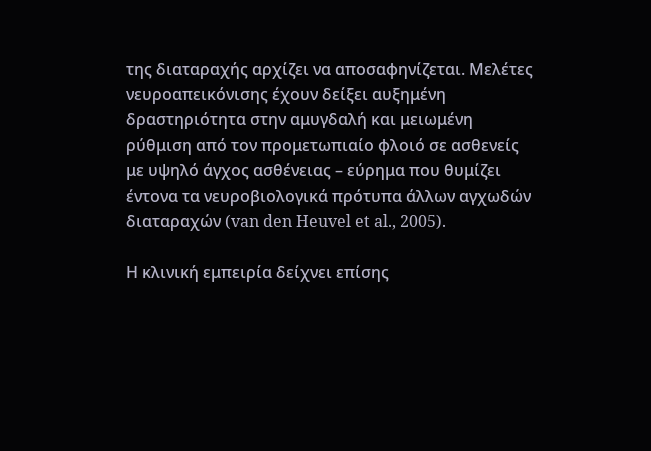της διαταραχής αρχίζει να αποσαφηνίζεται. Μελέτες νευροαπεικόνισης έχουν δείξει αυξημένη δραστηριότητα στην αμυγδαλή και μειωμένη ρύθμιση από τον προμετωπιαίο φλοιό σε ασθενείς με υψηλό άγχος ασθένειας – εύρημα που θυμίζει έντονα τα νευροβιολογικά πρότυπα άλλων αγχωδών διαταραχών (van den Heuvel et al., 2005).

Η κλινική εμπειρία δείχνει επίσης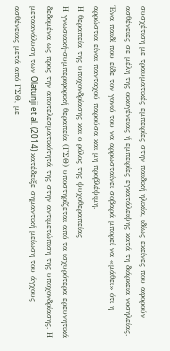συσχέτιση με τραυματικές εμπειρίες στην παιδική ηλικία, ιδίως εκείνες που αφορούν ασθένειες σε μέλη της οικογένειας ή εμπειρίες εγκατάλειψης κατά τη διάρκεια νοσηλείας. Ένα παιδί που είδε τον γονιό του να αρρωσταίνει σοβαρά μπορεί να «μάθει» ότι η αρρώστια είναι πανταχού παρούσα και μη προβλέψιμη.
Η θεραπεία της υποχονδρίασης και ο ρόλος της ψυχοθεραπείας
Η γνωσιακή-συμπεριφορική θεραπεία (ΓΣΘ) υποστηρίζεται από τα ισχυρότερα ερευνητικά δεδομένα ως προς την αποτελεσματικότητά της στην αντιμετώπιση της υποχονδρίασης. Η μεταανάλυση των Olatunji et al. (2014) κατέδειξε σημαντική μείωση του άγχους ασθένειας μετά από ΓΣΘ, με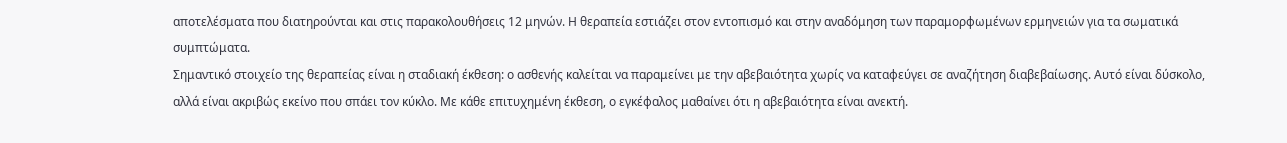αποτελέσματα που διατηρούνται και στις παρακολουθήσεις 12 μηνών. Η θεραπεία εστιάζει στον εντοπισμό και στην αναδόμηση των παραμορφωμένων ερμηνειών για τα σωματικά συμπτώματα.
Σημαντικό στοιχείο της θεραπείας είναι η σταδιακή έκθεση: ο ασθενής καλείται να παραμείνει με την αβεβαιότητα χωρίς να καταφεύγει σε αναζήτηση διαβεβαίωσης. Αυτό είναι δύσκολο, αλλά είναι ακριβώς εκείνο που σπάει τον κύκλο. Με κάθε επιτυχημένη έκθεση, ο εγκέφαλος μαθαίνει ότι η αβεβαιότητα είναι ανεκτή.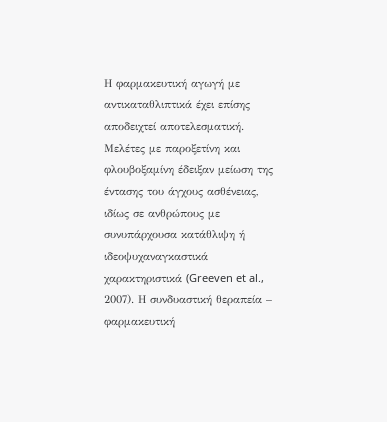Η φαρμακευτική αγωγή με αντικαταθλιπτικά έχει επίσης αποδειχτεί αποτελεσματική. Μελέτες με παροξετίνη και φλουβοξαμίνη έδειξαν μείωση της έντασης του άγχους ασθένειας, ιδίως σε ανθρώπους με συνυπάρχουσα κατάθλιψη ή ιδεοψυχαναγκαστικά χαρακτηριστικά (Greeven et al., 2007). Η συνδυαστική θεραπεία – φαρμακευτική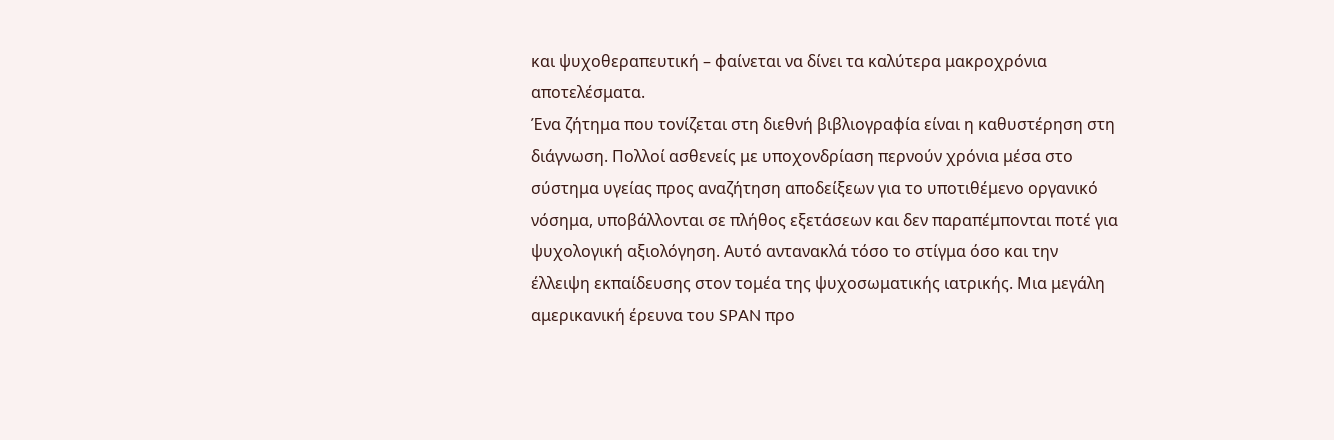και ψυχοθεραπευτική – φαίνεται να δίνει τα καλύτερα μακροχρόνια αποτελέσματα.
Ένα ζήτημα που τονίζεται στη διεθνή βιβλιογραφία είναι η καθυστέρηση στη διάγνωση. Πολλοί ασθενείς με υποχονδρίαση περνούν χρόνια μέσα στο σύστημα υγείας προς αναζήτηση αποδείξεων για το υποτιθέμενο οργανικό νόσημα, υποβάλλονται σε πλήθος εξετάσεων και δεν παραπέμπονται ποτέ για ψυχολογική αξιολόγηση. Αυτό αντανακλά τόσο το στίγμα όσο και την έλλειψη εκπαίδευσης στον τομέα της ψυχοσωματικής ιατρικής. Μια μεγάλη αμερικανική έρευνα του SPAN προ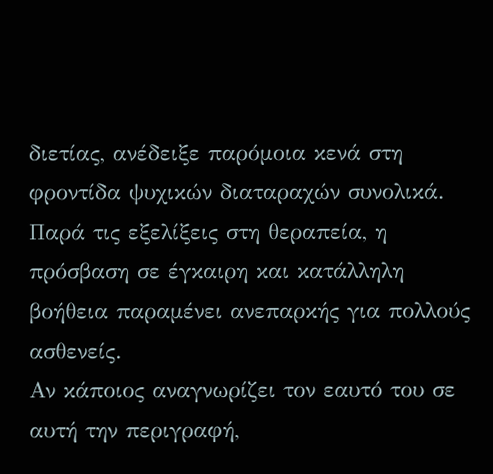διετίας, ανέδειξε παρόμοια κενά στη φροντίδα ψυχικών διαταραχών συνολικά. Παρά τις εξελίξεις στη θεραπεία, η πρόσβαση σε έγκαιρη και κατάλληλη βοήθεια παραμένει ανεπαρκής για πολλούς ασθενείς.
Αν κάποιος αναγνωρίζει τον εαυτό του σε αυτή την περιγραφή,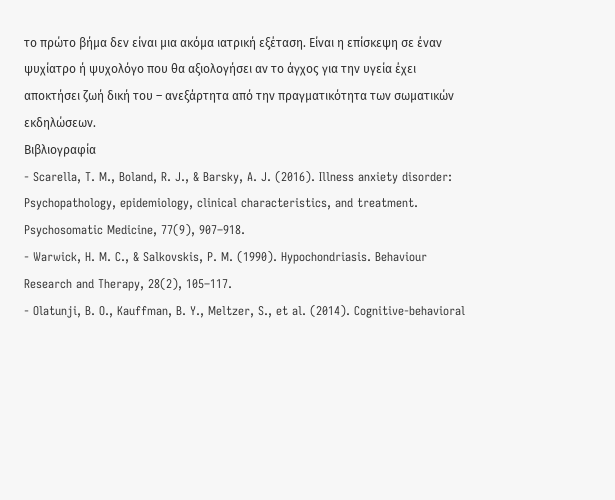το πρώτο βήμα δεν είναι μια ακόμα ιατρική εξέταση. Είναι η επίσκεψη σε έναν ψυχίατρο ή ψυχολόγο που θα αξιολογήσει αν το άγχος για την υγεία έχει αποκτήσει ζωή δική του – ανεξάρτητα από την πραγματικότητα των σωματικών εκδηλώσεων.
Βιβλιογραφία
- Scarella, T. M., Boland, R. J., & Barsky, A. J. (2016). Illness anxiety disorder: Psychopathology, epidemiology, clinical characteristics, and treatment. Psychosomatic Medicine, 77(9), 907–918.
- Warwick, H. M. C., & Salkovskis, P. M. (1990). Hypochondriasis. Behaviour Research and Therapy, 28(2), 105–117.
- Olatunji, B. O., Kauffman, B. Y., Meltzer, S., et al. (2014). Cognitive-behavioral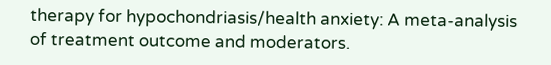therapy for hypochondriasis/health anxiety: A meta-analysis of treatment outcome and moderators.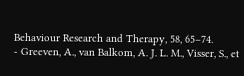Behaviour Research and Therapy, 58, 65–74.
- Greeven, A., van Balkom, A. J. L. M., Visser, S., et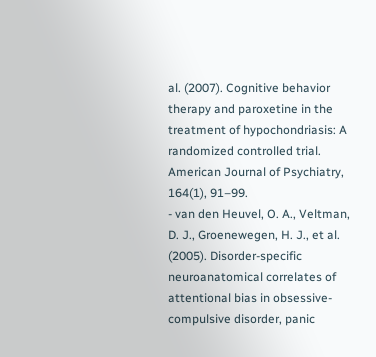al. (2007). Cognitive behavior therapy and paroxetine in the treatment of hypochondriasis: A randomized controlled trial. American Journal of Psychiatry, 164(1), 91–99.
- van den Heuvel, O. A., Veltman, D. J., Groenewegen, H. J., et al. (2005). Disorder-specific neuroanatomical correlates of attentional bias in obsessive-compulsive disorder, panic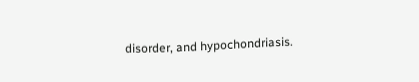disorder, and hypochondriasis.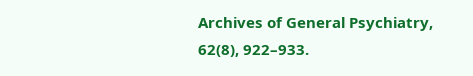Archives of General Psychiatry, 62(8), 922–933.